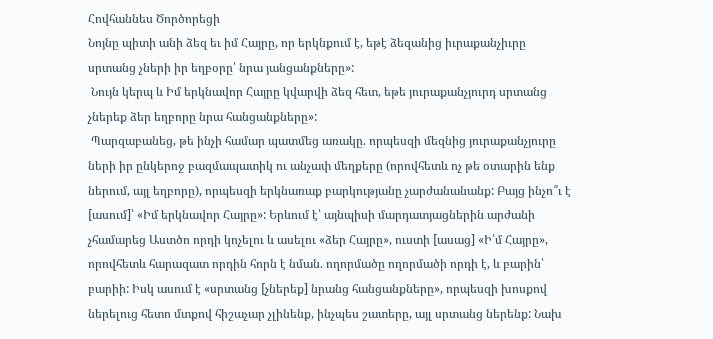Հովհաննես Ծործորեցի
Նոյնը պիտի անի ձեզ եւ իմ Հայրը, որ երկնքում է, եթէ ձեզանից իւրաքանչիւրը սրտանց չների իր եղբօրը՝ նրա յանցանքները»:
 Նույն կերպ և Իմ երկնավոր Հայրը կվարվի ձեզ հետ, եթե յուրաքանչյուրդ սրտանց չներեք ձեր եղբորը նրա հանցանքները»:
 Պարզաբանեց, թե ինչի համար պատմեց առակը. որպեսզի մեզնից յուրաքանչյուրը ների իր ընկերոջ բազմապատիկ ու անչափ մեղքերը (որովհետև ոչ թե օտարին ենք ներում, այլ եղբորը), որպեսզի երկնառաք բարկությանը չարժանանանք: Բայց ինչո՞ւ է [ասում]՝ «Իմ երկնավոր Հայրը»: Երևում է՝ այնպիսի մարդատյացներին արժանի չհամարեց Աստծո որդի կոչելու և ասելու «ձեր Հայրը», ուստի [ասաց] «Ի՛մ Հայրը», որովհետև հարազատ որդին հորն է նման. ողորմածը ողորմածի որդի է, և բարին՝ բարիի: Իսկ ասում է «սրտանց [չներեք] նրանց հանցանքները», որպեսզի խոսքով ներելուց հետո մտքով հիշաչար չլինենք, ինչպես շատերը, այլ սրտանց ներենք: Նախ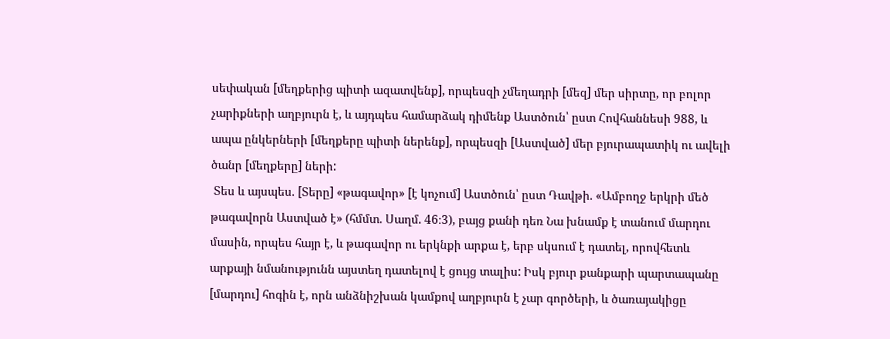սեփական [մեղքերից պիտի ազատվենք], որպեսզի չմեղադրի [մեզ] մեր սիրտը, որ բոլոր չարիքների աղբյուրն է, և այդպես համարձակ դիմենք Աստծուն՝ ըստ Հովհաննեսի 988, և ապա ընկերների [մեղքերը պիտի ներենք], որպեսզի [Աստված] մեր բյուրապատիկ ու ավելի ծանր [մեղքերը] ների:
 Տես և այսպես. [Տերը] «թագավոր» [է կոչում] Աստծուն՝ ըստ Դավթի. «Ամբողջ երկրի մեծ թագավորն Աստված է» (հմմտ. Սաղմ. 46։3), բայց քանի դեռ Նա խնամք է տանում մարդու մասին, որպես հայր է, և թագավոր ու երկնքի արքա է, երբ սկսում է դատել, որովհետև արքայի նմանությունն այստեղ դատելով է ցույց տալիս: Իսկ բյուր քանքարի պարտապանը [մարդու] հոգին է, որն անձնիշխան կամքով աղբյուրն է չար գործերի, և ծառայակիցը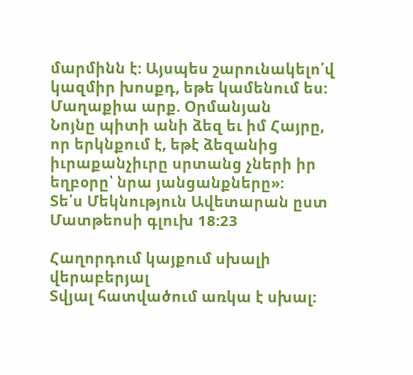մարմինն է: Այսպես շարունակելո՛վ կազմիր խոսքդ, եթե կամենում ես:
Մաղաքիա արք. Օրմանյան
Նոյնը պիտի անի ձեզ եւ իմ Հայրը, որ երկնքում է, եթէ ձեզանից իւրաքանչիւրը սրտանց չների իր եղբօրը՝ նրա յանցանքները»:
Տե՛ս Մեկնություն Ավետարան ըստ Մատթեոսի գլուխ 18:23

Հաղորդում կայքում սխալի վերաբերյալ
Տվյալ հատվածում առկա է սխալ: